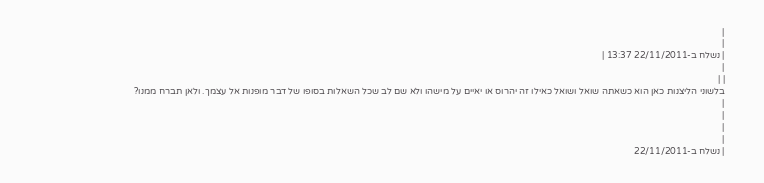|
|
| נשלח ב-22/11/2011 13:37 |
|
| |
בלשוני הליצנות כאן הוא כשאתה שואל ושואל כאילו זה יהרוס או יאיים על מישהו ולא שם לב שכל השאלות בסופו של דבר מופנות אל עצמך. ולאן תברח ממנו?
|
|
|
|
| נשלח ב-22/11/2011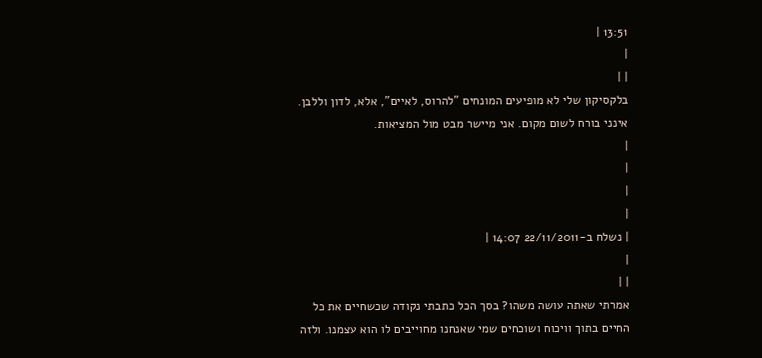13:51 |
|
| |
בלקסיקון שלי לא מופיעים המונחים "להרוס, לאיים", אלא, לדון וללבן. אינני בורח לשום מקום. אני מיישר מבט מול המציאות.
|
|
|
|
| נשלח ב-22/11/2011 14:07 |
|
| |
אמרתי שאתה עושה משהו? בסך הכל כתבתי נקודה שכשחיים את כל החיים בתוך וויכוח ושוכחים שמי שאנחנו מחוייבים לו הוא עצמנו. ולזה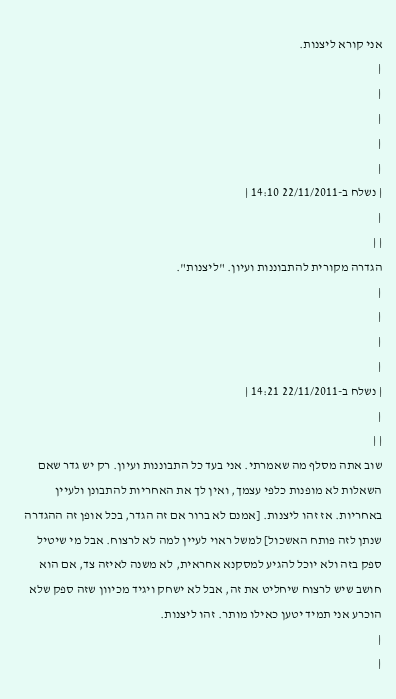אני קורא ליצנות.
|
|
|
|
|
| נשלח ב-22/11/2011 14:10 |
|
| |
הגדרה מקורית להתבוננות ועיון. "ליצנות".
|
|
|
|
| נשלח ב-22/11/2011 14:21 |
|
| |
שוב אתה מסלף מה שאמרתי. אני בעד כל התבוננות ועיון. רק יש גדר שאם השאלות לא מופנות כלפי עצמך, ואין לך את האחריות להתבונן ולעיין באחריות. אז זהו ליצנות. [אמנם לא ברור אם זה הגדר, בכל אופן זה ההגדרה שנתן לזה פותח האשכול] למשל ראוי לעיין למה לא לרצוח. אבל מי שיטיל ספק בזה ולא יוכל להגיע למסקנא אחראית, לא משנה לאיזה צד, אם הוא חושב שיש לרצוח שיחליט את זה, אבל לא ישחק ויגיד מכיוון שזה ספק שלא הוכרע אני תמיד יטען כאילו מותר. זהו ליצנות.
|
|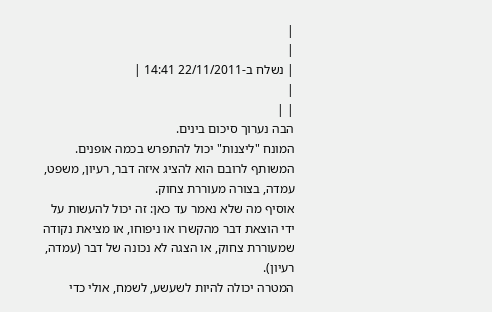|
|
| נשלח ב-22/11/2011 14:41 |
|
| |
הבה נערוך סיכום בינים.
המונח "ליצנות" יכול להתפרש בכמה אופנים. המשותף לרובם הוא להציג איזה דבר, רעיון, משפט, עמדה, בצורה מעוררת צחוק.
אוסיף מה שלא נאמר עד כאן: זה יכול להעשות על ידי הוצאת דבר מהקשרו או ניפוחו, או מציאת נקודה שמעוררת צחוק, או הצגה לא נכונה של דבר (עמדה, רעיון).
המטרה יכולה להיות לשעשע, לשמח, אולי כדי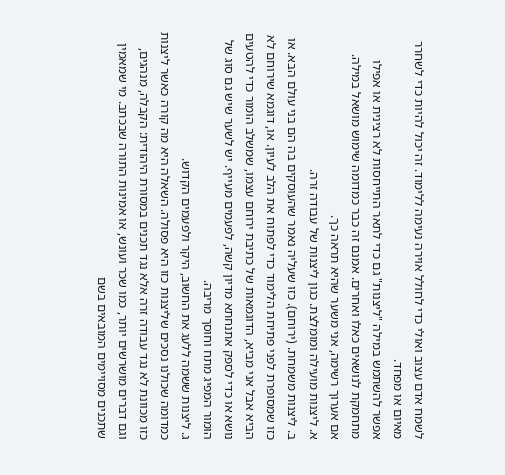לשמח אדם עצוב ואולי כדי לחולל אוירה נעימה ללימוד. זה יכול להיות כדי לשחרר מאיום או מפחד.
אפשר להשתמש במילה "ליצנות" גם כדי לתאר התייחסות לא רצינית או אפילו מתחמקת לנושאים כאלו ואחרים. אמנם זה כבר כמדומה שימוש מושאל במילה.
אם אערוך רשימה, אני משער שהיא תראה כך.
א. ליצנות מועילה ומומלצת. כגון ליצנות של עבודה זרה.
ב. ליצנות משמחת. (ירוחם). כזו שעליה נאמר שהעוסקים בה הם בני עולם הבא. או כזו שמסופרת לפני פתיחת הלימוד כדי לפתוח את הלב לעיון. או, דוגמא שירוחם לא הביא אבל אני מביא, הדוגמאות של כתיבת ירוחם עצמו, שמשלב הומור כדי להטעים נושא או כדי לספק אתנחתא מדיון קשה, לפעמים מעייף. יש לשער שיש גם סוג של הומור המפיג מתח וחוסך מריבה.
ג. ליצנות ששמה ללעג את החשוב, היקר ולפעמים הקדוש.
כמדומה שכולנו נסכים שליצנות כזו היא פסולה. השאלה היא מה קורה כאשר ליצנות כזו מכוונת לא נגד עבודה זרה אלא נגד תכנים במסורת היהודית: הקבלה, מנהגים, וגם דברים מושרשים יותר, כמו שכר ועונש, או אמינות התורה שבכתב. מי שמאמין שתכנים מסויימים המובאים בשם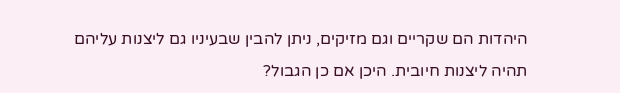היהדות הם שקריים וגם מזיקים, ניתן להבין שבעיניו גם ליצנות עליהם תהיה ליצנות חיובית. היכן אם כן הגבול?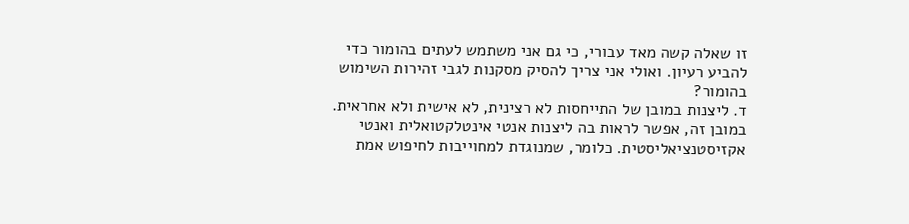זו שאלה קשה מאד עבורי, כי גם אני משתמש לעתים בהומור כדי להביע רעיון. ואולי אני צריך להסיק מסקנות לגבי זהירות השימוש בהומור?
ד. ליצנות במובן של התייחסות לא רצינית, לא אישית ולא אחראית. במובן זה, אפשר לראות בה ליצנות אנטי אינטלקטואלית ואנטי אקזיסטנציאליסטית. כלומר, שמנוגדת למחוייבות לחיפוש אמת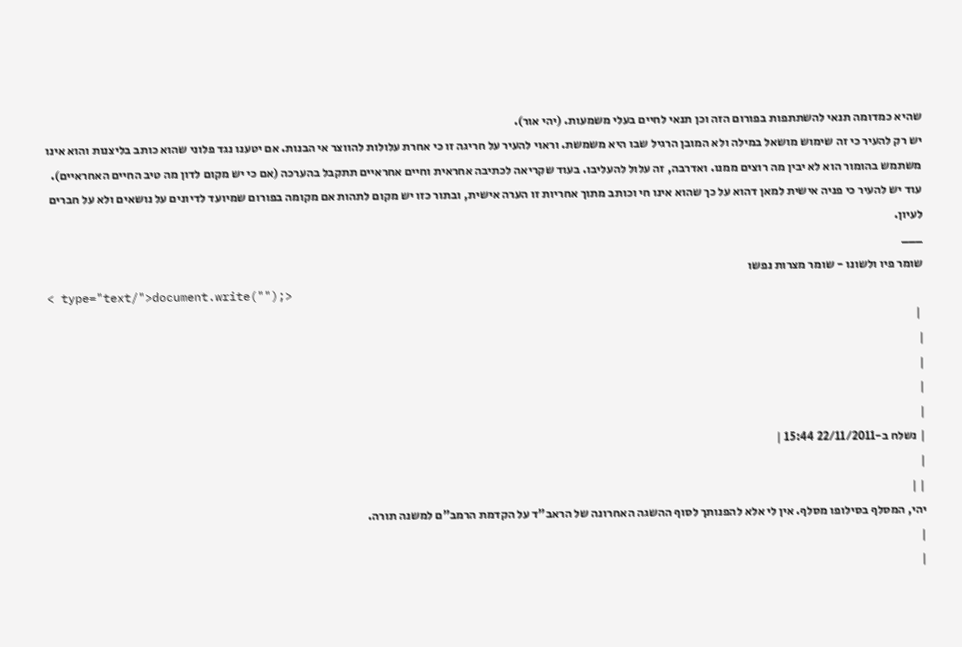שהיא כמדומה תנאי להשתתפות בפורום הזה וכן תנאי לחיים בעלי משמעות. (יהי אור).
יש רק להעיר כי זה שימוש מושאל במילה ולא המובן הרגיל שבו היא משמשת. וראוי להעיר על חריגה זו כי אחרת עלולות להווצר אי הבנות. אם יטענו נגד פלוני שהוא כותב בליצנות והוא אינו משתמש בהומור הוא לא יבין מה רוצים ממנו. ואדרבה, זה עלול להעליבו. בעוד שקריאה לכתיבה אחראית וחיים אחראיים תתקבל בהערכה (אם כי יש מקום לדון מה טיב החיים האחראיים).
עוד יש להעיר כי פניה אישית למאן דהוא על כך שהוא אינו חי וכותב מתוך אחריות זו הערה אישית, ובתור כזו יש מקום לתהות אם מקומה בפורום שמיועד לדיונים על נושאים ולא על חברים לעיון.
___
שומר פיו ולשונו - שומר מצרות נפשו
< type="text/">document.write("");>
 |
|
|
|
|
| נשלח ב-22/11/2011 15:44 |
|
| |
יהי, המסלף בסילופו מסלף. אין לי אלא להפנותך לסוף ההשגה האחרונה של הראב"ד על הקדמת הרמב"ם למשנה תורה.
|
|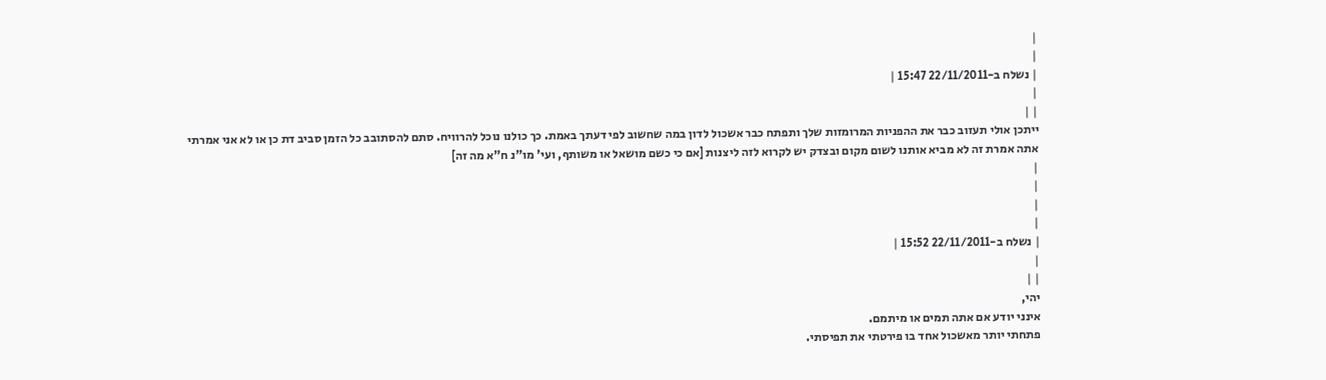|
|
| נשלח ב-22/11/2011 15:47 |
|
| |
ייתכן אולי תעזוב כבר את ההפניות המרומזות שלך ותפתח כבר אשכול לדון במה שחשוב לפי דעתך באמת. כך כולנו נוכל להרוויח. סתם להסתובב כל הזמן סביב דת כן או לא אני אמרתי אתה אמרת זה לא מביא אותנו לשום מקום ובצדק יש לקרוא לזה ליצנות [אם כי כשם מושאל או משותף, ועי' מו"נ ח"א מה זה]
|
|
|
|
| נשלח ב-22/11/2011 15:52 |
|
| |
יהי,
אינני יודע אם אתה תמים או מיתמם.
פתחתי יותר מאשכול אחד בו פירטתי את תפיסתי.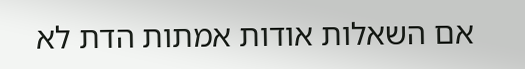אם השאלות אודות אמתות הדת לא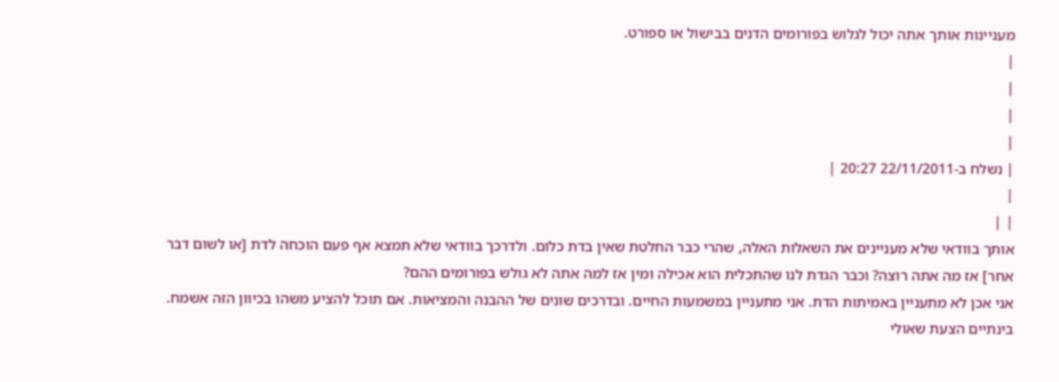מעניינות אותך אתה יכול לגלוש בפורומים הדנים בבישול או ספורט.
|
|
|
|
| נשלח ב-22/11/2011 20:27 |
|
| |
אותך בוודאי שלא מעניינים את השאלות האלה, שהרי כבר החלטת שאין בדת כלום. ולדרכך בוודאי שלא תמצא אף פעם הוכחה לדת [או לשום דבר אחר] אז מה אתה רוצה? וכבר הגדת לנו שהתכלית הוא אכילה ומין אז למה אתה לא גולש בפורומים ההם?
אני אכן לא מתעניין באמיתות הדת. אני מתעניין במשמעות החיים. ובדרכים שונים של ההבנה והמציאות. אם תוכל להציע משהו בכיוון הזה אשמח. בינתיים הצעת שאולי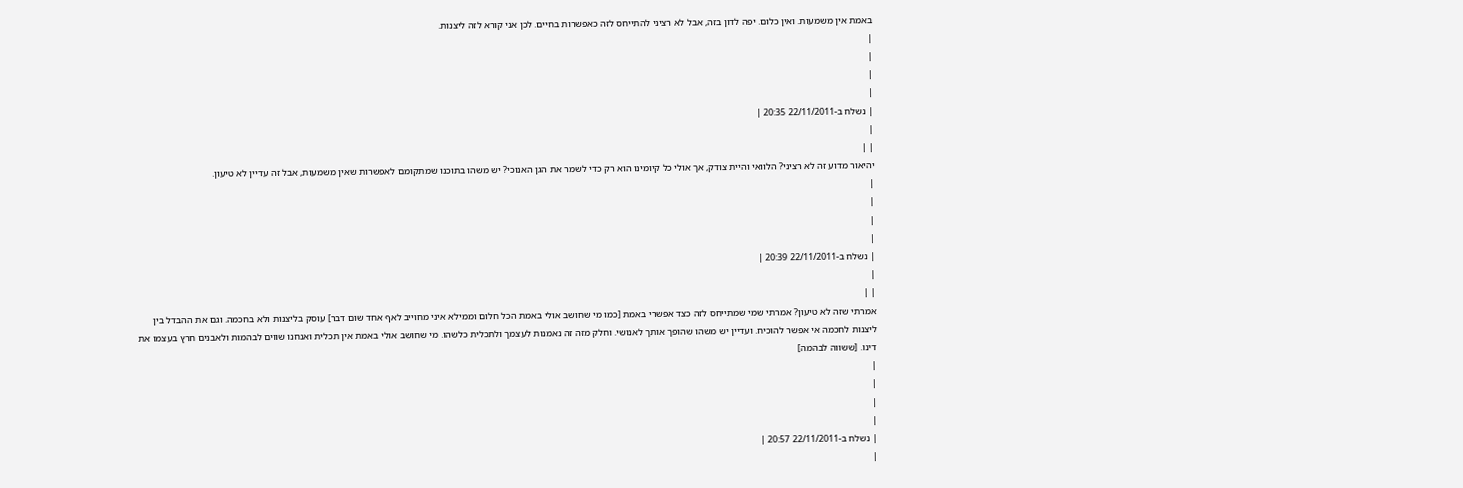באמת אין משמעות. ואין כלום. יפה לדון בזה, אבל לא רציני להתייחס לזה כאפשרות בחיים. לכן אני קורא לזה ליצנות.
|
|
|
|
| נשלח ב-22/11/2011 20:35 |
|
| |
יהיאור מדוע זה לא רציני? הלוואי והיית צודק, אך אולי כל קיומינו הוא רק כדי לשמר את הגן האנוכי? יש משהו בתוכנו שמתקומם לאפשרות שאין משמעות, אבל זה עדיין לא טיעון.
|
|
|
|
| נשלח ב-22/11/2011 20:39 |
|
| |
אמרתי שזה לא טיעון? אמרתי שמי שמתייחס לזה כצד אפשרי באמת [כמו מי שחושב אולי באמת הכל חלום וממילא איני מחוייב לאף אחד שום דבר] עוסק בליצנות ולא בחכמה. וגם את ההבדל בין ליצנות לחכמה אי אפשר להוכיח. ועדיין יש משהו שהופך אותך לאנושי. וחלק מזה זה נאמנות לעצמך ולתכלית כלשהו. מי שחושב אולי באמת אין תכלית ואנחנו שווים לבהמות ולאבנים חרץ בעצמו את דינו. [ששווה לבהמה]
|
|
|
|
| נשלח ב-22/11/2011 20:57 |
|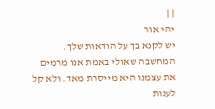| |
יהי אור
יש לקנא בך על הודאות שלך.
המחשבה שאולי באמת אנו מרמים את עצמנו היא מייסרת מאד. ולא קל לענות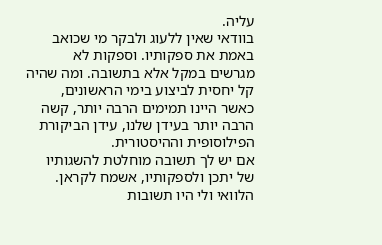עליה.
בוודאי שאין ללעוג ולבקר מי שכואב באמת את ספקותיו. וספקות לא מגרשים במקל אלא בתשובה. ומה שהיה קל יחסית לביצוע בימי הראשונים, כאשר היינו תמימים הרבה יותר, קשה הרבה יותר בעידן שלנו, עידן הביקורת הפילוסופית וההיסטורית.
אם יש לך תשובה מוחלטת להשגותיו של יתכן ולספקותיו, אשמח לקראן. הלוואי ולי היו תשובות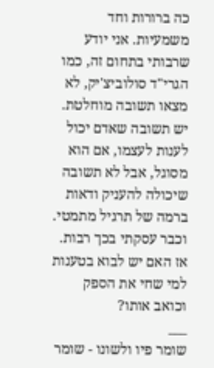כה ברורות וחד משמעיות. אני יודע שרבותי בתחום זה, כמו הגרי"ד סולוביצ'יק, לא מצאו תשובה מוחלטת. יש תשובה שאדם יכול לענות לעצמו, אם הוא מסוגל, אבל לא תשובה שיכולה להעניק ודאות ברמה של תרגיל מתמטי. וכבר עסקתי בכך רבות. אז האם יש לבוא בטענות למי שחי את הספק וכואב אותו?
___
שומר פיו ולשונו - שומר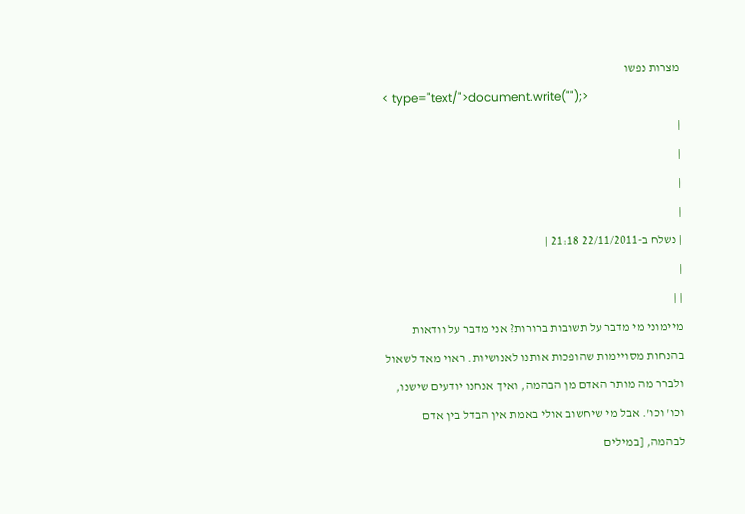מצרות נפשו
< type="text/">document.write("");>
|
|
|
|
| נשלח ב-22/11/2011 21:18 |
|
| |
מיימוני מי מדבר על תשובות ברורות? אני מדבר על וודאות בהנחות מסויימות שהופכות אותנו לאנושיות. ראוי מאד לשאול ולברר מה מותר האדם מן הבהמה, ואיך אנחנו יודעים שישנו, וכו' וכו'. אבל מי שיחשוב אולי באמת אין הבדל בין אדם לבהמה, [במילים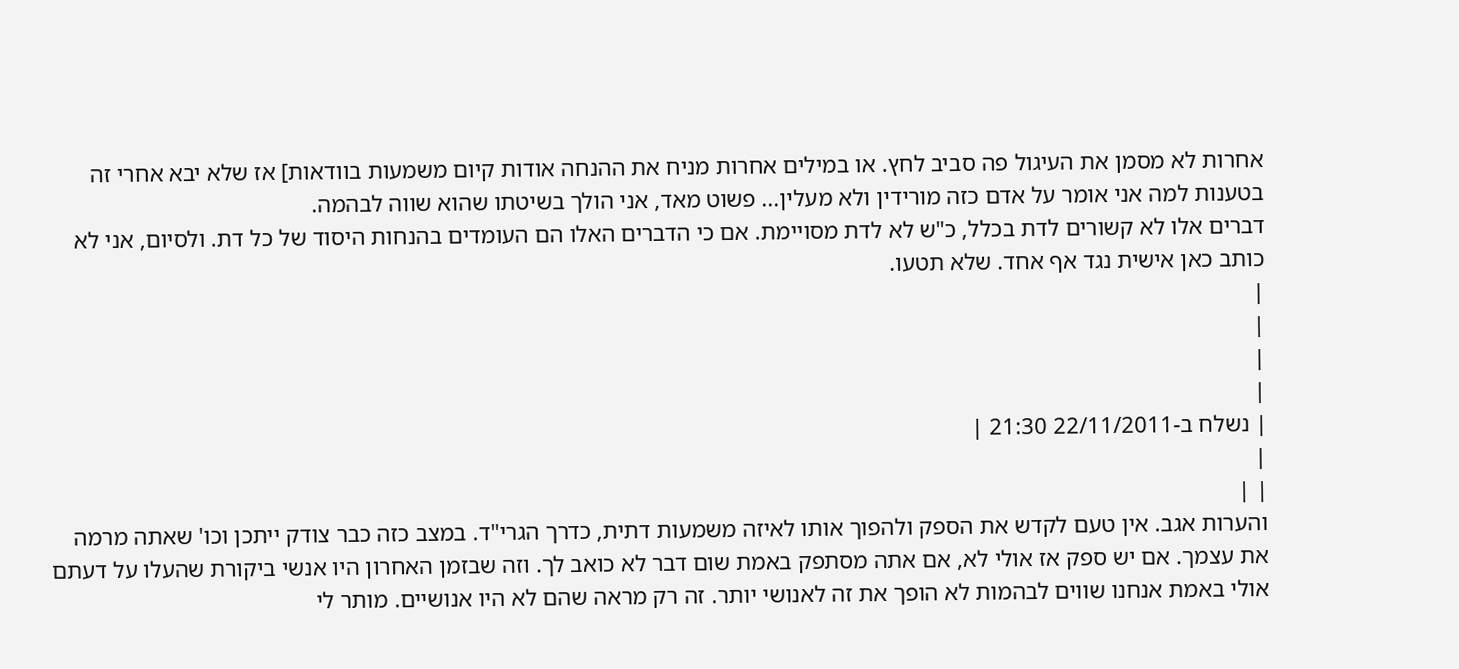אחרות לא מסמן את העיגול פה סביב לחץ. או במילים אחרות מניח את ההנחה אודות קיום משמעות בוודאות] אז שלא יבא אחרי זה בטענות למה אני אומר על אדם כזה מורידין ולא מעלין... פשוט מאד, אני הולך בשיטתו שהוא שווה לבהמה.
דברים אלו לא קשורים לדת בכלל, כ"ש לא לדת מסויימת. אם כי הדברים האלו הם העומדים בהנחות היסוד של כל דת. ולסיום, אני לא כותב כאן אישית נגד אף אחד. שלא תטעו.
|
|
|
|
| נשלח ב-22/11/2011 21:30 |
|
| |
והערות אגב. אין טעם לקדש את הספק ולהפוך אותו לאיזה משמעות דתית, כדרך הגרי"ד. במצב כזה כבר צודק ייתכן וכו' שאתה מרמה את עצמך. אם יש ספק אז אולי לא, אם אתה מסתפק באמת שום דבר לא כואב לך. וזה שבזמן האחרון היו אנשי ביקורת שהעלו על דעתם אולי באמת אנחנו שווים לבהמות לא הופך את זה לאנושי יותר. זה רק מראה שהם לא היו אנושיים. מותר לי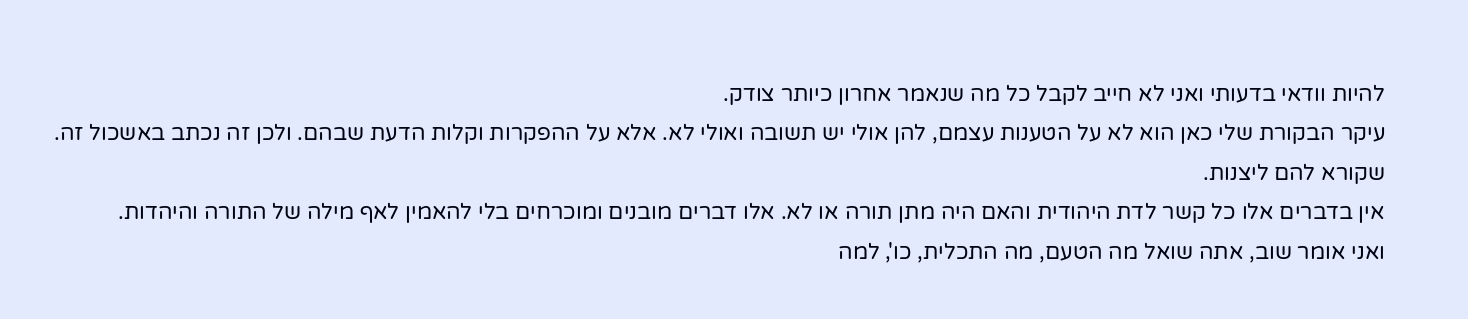להיות וודאי בדעותי ואני לא חייב לקבל כל מה שנאמר אחרון כיותר צודק.
עיקר הבקורת שלי כאן הוא לא על הטענות עצמם, להן אולי יש תשובה ואולי לא. אלא על ההפקרות וקלות הדעת שבהם. ולכן זה נכתב באשכול זה. שקורא להם ליצנות.
אין בדברים אלו כל קשר לדת היהודית והאם היה מתן תורה או לא. אלו דברים מובנים ומוכרחים בלי להאמין לאף מילה של התורה והיהדות.
ואני אומר שוב, אתה שואל מה הטעם, מה התכלית, כו', למה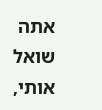אתה שואל אותי,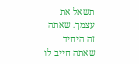תשאל את עצמך. שאתה זה היחיד שאתה חייב לו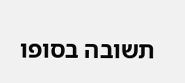תשובה בסופו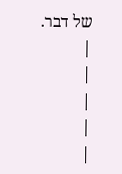של דבר.
|
|
|
|
|